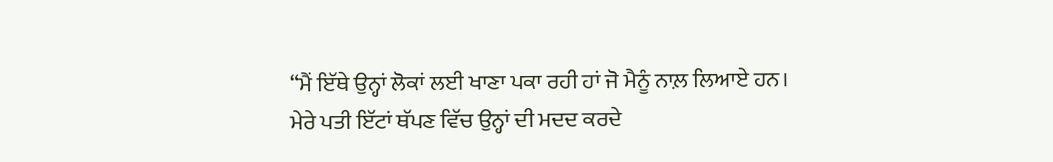“ਮੈਂ ਇੱਥੇ ਉਨ੍ਹਾਂ ਲੋਕਾਂ ਲਈ ਖਾਣਾ ਪਕਾ ਰਹੀ ਹਾਂ ਜੋ ਮੈਨੂੰ ਨਾਲ਼ ਲਿਆਏ ਹਨ। ਮੇਰੇ ਪਤੀ ਇੱਟਾਂ ਥੱਪਣ ਵਿੱਚ ਉਨ੍ਹਾਂ ਦੀ ਮਦਦ ਕਰਦੇ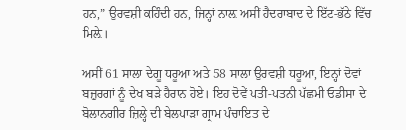ਹਨ,” ਉਰਵਸ਼ੀ ਕਹਿੰਦੀ ਹਨ, ਜਿਨ੍ਹਾਂ ਨਾਲ਼ ਅਸੀਂ ਹੈਦਰਾਬਾਦ ਦੇ ਇੱਟ-ਭੱਠੇ ਵਿੱਚ ਮਿਲ਼ੇ।

ਅਸੀਂ 61 ਸਾਲਾ ਦੇਗੂ ਧਰੂਆ ਅਤੇ 58 ਸਾਲਾ ਉਰਵਸ਼ੀ ਧਰੂਆ, ਇਨ੍ਹਾਂ ਦੋਵਾਂ ਬਜ਼ੁਰਗਾਂ ਨੂੰ ਦੇਖ ਬੜੇ ਹੈਰਾਨ ਹੋਏ। ਇਹ ਦੋਵੇਂ ਪਤੀ-ਪਤਨੀ ਪੱਛਮੀ ਓਡੀਸਾ ਦੇ ਬੋਲਾਨਗੀਰ ਜ਼ਿਲ੍ਹੇ ਦੀ ਬੇਲਪਾੜਾ ਗ੍ਰਾਮ ਪੰਚਾਇਤ ਦੇ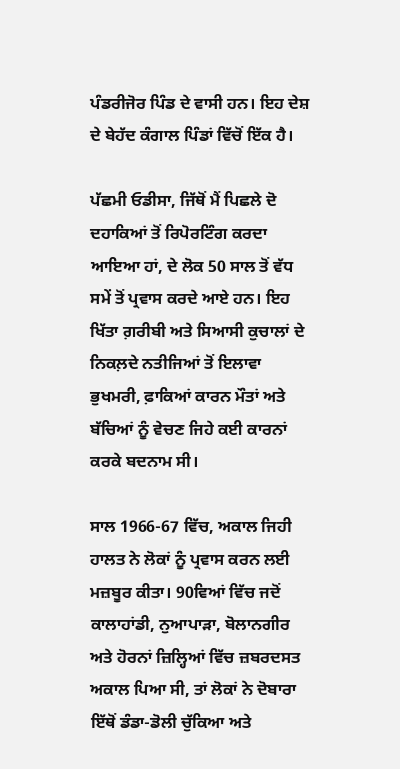ਪੰਡਰੀਜੋਰ ਪਿੰਡ ਦੇ ਵਾਸੀ ਹਨ। ਇਹ ਦੇਸ਼ ਦੇ ਬੇਹੱਦ ਕੰਗਾਲ ਪਿੰਡਾਂ ਵਿੱਚੋਂ ਇੱਕ ਹੈ।

ਪੱਛਮੀ ਓਡੀਸਾ, ਜਿੱਥੋਂ ਮੈਂ ਪਿਛਲੇ ਦੋ ਦਹਾਕਿਆਂ ਤੋਂ ਰਿਪੋਰਟਿੰਗ ਕਰਦਾ ਆਇਆ ਹਾਂ, ਦੇ ਲੋਕ 50 ਸਾਲ ਤੋਂ ਵੱਧ ਸਮੇਂ ਤੋਂ ਪ੍ਰਵਾਸ ਕਰਦੇ ਆਏ ਹਨ। ਇਹ ਖਿੱਤਾ ਗ਼ਰੀਬੀ ਅਤੇ ਸਿਆਸੀ ਕੁਚਾਲਾਂ ਦੇ ਨਿਕਲ਼ਦੇ ਨਤੀਜਿਆਂ ਤੋਂ ਇਲਾਵਾ ਭੁਖਮਰੀ, ਫ਼ਾਕਿਆਂ ਕਾਰਨ ਮੌਤਾਂ ਅਤੇ ਬੱਚਿਆਂ ਨੂੰ ਵੇਚਣ ਜਿਹੇ ਕਈ ਕਾਰਨਾਂ ਕਰਕੇ ਬਦਨਾਮ ਸੀ।

ਸਾਲ 1966-67 ਵਿੱਚ, ਅਕਾਲ ਜਿਹੀ ਹਾਲਤ ਨੇ ਲੋਕਾਂ ਨੂੰ ਪ੍ਰਵਾਸ ਕਰਨ ਲਈ ਮਜ਼ਬੂਰ ਕੀਤਾ। 90ਵਿਆਂ ਵਿੱਚ ਜਦੋਂ ਕਾਲਾਹਾਂਡੀ, ਨੁਆਪਾੜਾ, ਬੋਲਾਨਗੀਰ ਅਤੇ ਹੋਰਨਾਂ ਜ਼ਿਲ੍ਹਿਆਂ ਵਿੱਚ ਜ਼ਬਰਦਸਤ ਅਕਾਲ ਪਿਆ ਸੀ, ਤਾਂ ਲੋਕਾਂ ਨੇ ਦੋਬਾਰਾ ਇੱਥੋਂ ਡੰਡਾ-ਡੋਲੀ ਚੁੱਕਿਆ ਅਤੇ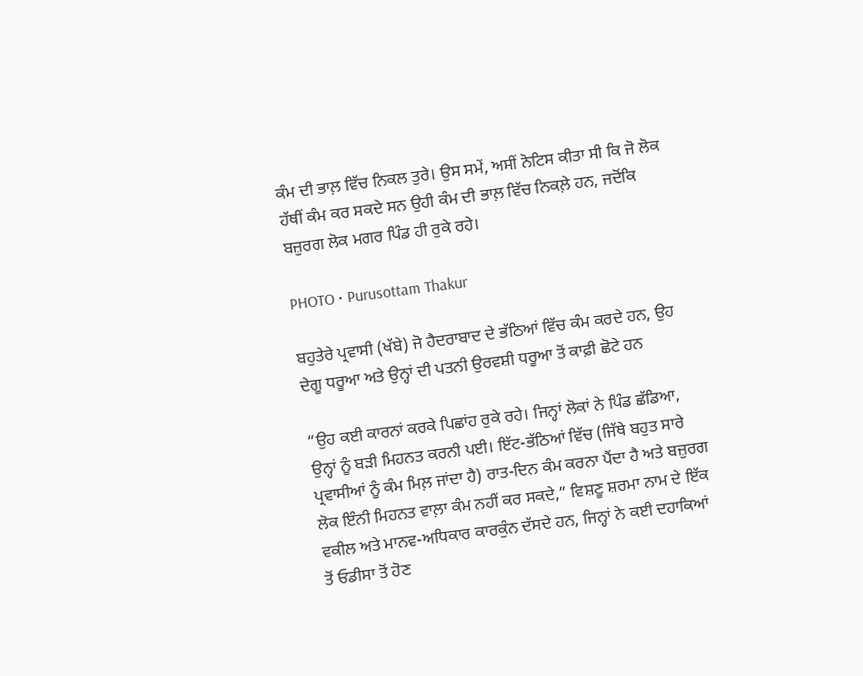ਕੰਮ ਦੀ ਭਾਲ਼ ਵਿੱਚ ਨਿਕਲ ਤੁਰੇ। ਉਸ ਸਮੇਂ, ਅਸੀਂ ਨੋਟਿਸ ਕੀਤਾ ਸੀ ਕਿ ਜੋ ਲੋਕ ਹੱਥੀਂ ਕੰਮ ਕਰ ਸਕਦੇ ਸਨ ਉਹੀ ਕੰਮ ਦੀ ਭਾਲ਼ ਵਿੱਚ ਨਿਕਲ਼ੇ ਹਨ, ਜਦੋਂਕਿ ਬਜ਼ੁਰਗ ਲੋਕ ਮਗਰ ਪਿੰਡ ਹੀ ਰੁਕੇ ਰਹੇ।

PHOTO • Purusottam Thakur

ਬਹੁਤੇਰੇ ਪ੍ਰਵਾਸੀ (ਖੱਬੇ) ਜੋ ਹੈਦਰਾਬਾਦ ਦੇ ਭੱਠਿਆਂ ਵਿੱਚ ਕੰਮ ਕਰਦੇ ਹਨ, ਉਹ ਦੇਗੂ ਧਰੂਆ ਅਤੇ ਉਨ੍ਹਾਂ ਦੀ ਪਤਨੀ ਉਰਵਸ਼ੀ ਧਰੂਆ ਤੋਂ ਕਾਫ਼ੀ ਛੋਟੇ ਹਨ

“ਉਹ ਕਈ ਕਾਰਨਾਂ ਕਰਕੇ ਪਿਛਾਂਹ ਰੁਕੇ ਰਹੇ। ਜਿਨ੍ਹਾਂ ਲੋਕਾਂ ਨੇ ਪਿੰਡ ਛੱਡਿਆ, ਉਨ੍ਹਾਂ ਨੂੰ ਬੜੀ ਮਿਹਨਤ ਕਰਨੀ ਪਈ। ਇੱਟ-ਭੱਠਿਆਂ ਵਿੱਚ (ਜਿੱਥੇ ਬਹੁਤ ਸਾਰੇ ਪ੍ਰਵਾਸੀਆਂ ਨੂੰ ਕੰਮ ਮਿਲ਼ ਜਾਂਦਾ ਹੈ) ਰਾਤ-ਦਿਨ ਕੰਮ ਕਰਨਾ ਪੈਂਦਾ ਹੈ ਅਤੇ ਬਜ਼ੁਰਗ ਲੋਕ ਇੰਨੀ ਮਿਹਨਤ ਵਾਲ਼ਾ ਕੰਮ ਨਹੀਂ ਕਰ ਸਕਦੇ,” ਵਿਸ਼ਣੂ ਸ਼ਰਮਾ ਨਾਮ ਦੇ ਇੱਕ ਵਕੀਲ ਅਤੇ ਮਾਨਵ-ਅਧਿਕਾਰ ਕਾਰਕੁੰਨ ਦੱਸਦੇ ਹਨ, ਜਿਨ੍ਹਾਂ ਨੇ ਕਈ ਦਹਾਕਿਆਂ ਤੋਂ ਓਡੀਸਾ ਤੋਂ ਹੋਣ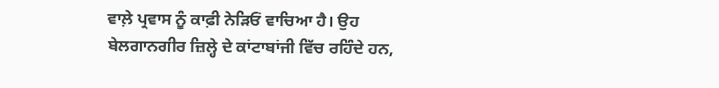ਵਾਲ਼ੇ ਪ੍ਰਵਾਸ ਨੂੰ ਕਾਫ਼ੀ ਨੇੜਿਓਂ ਵਾਚਿਆ ਹੈ। ਉਹ ਬੇਲਗਾਨਗੀਰ ਜ਼ਿਲ੍ਹੇ ਦੇ ਕਾਂਟਾਬਾਂਜੀ ਵਿੱਚ ਰਹਿੰਦੇ ਹਨ,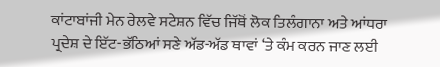ਕਾਂਟਾਬਾਂਜੀ ਮੇਨ ਰੇਲਵੇ ਸਟੇਸ਼ਨ ਵਿੱਚ ਜਿੱਥੋਂ ਲੋਕ ਤਿਲੰਗਾਨਾ ਅਤੇ ਆਂਧਰਾ ਪ੍ਰਦੇਸ਼ ਦੇ ਇੱਟ-ਭੱਠਿਆਂ ਸਣੇ ਅੱਡ-ਅੱਡ ਥਾਵਾਂ ‘ਤੇ ਕੰਮ ਕਰਨ ਜਾਣ ਲਈ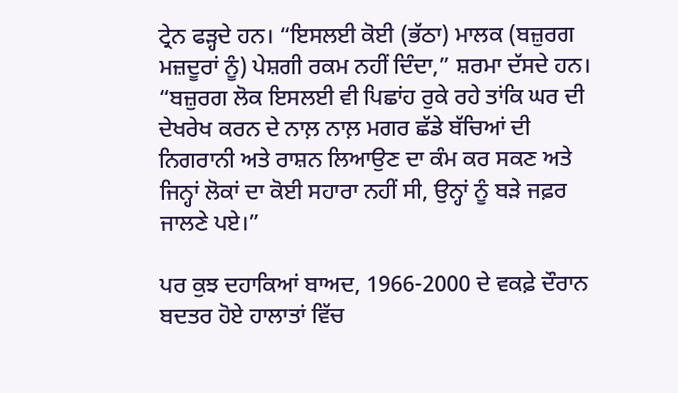ਟ੍ਰੇਨ ਫੜ੍ਹਦੇ ਹਨ। “ਇਸਲਈ ਕੋਈ (ਭੱਠਾ) ਮਾਲਕ (ਬਜ਼ੁਰਗ ਮਜ਼ਦੂਰਾਂ ਨੂੰ) ਪੇਸ਼ਗੀ ਰਕਮ ਨਹੀਂ ਦਿੰਦਾ,” ਸ਼ਰਮਾ ਦੱਸਦੇ ਹਨ। “ਬਜ਼ੁਰਗ ਲੋਕ ਇਸਲਈ ਵੀ ਪਿਛਾਂਹ ਰੁਕੇ ਰਹੇ ਤਾਂਕਿ ਘਰ ਦੀ ਦੇਖਰੇਖ ਕਰਨ ਦੇ ਨਾਲ਼ ਨਾਲ਼ ਮਗਰ ਛੱਡੇ ਬੱਚਿਆਂ ਦੀ ਨਿਗਰਾਨੀ ਅਤੇ ਰਾਸ਼ਨ ਲਿਆਉਣ ਦਾ ਕੰਮ ਕਰ ਸਕਣ ਅਤੇ ਜਿਨ੍ਹਾਂ ਲੋਕਾਂ ਦਾ ਕੋਈ ਸਹਾਰਾ ਨਹੀਂ ਸੀ, ਉਨ੍ਹਾਂ ਨੂੰ ਬੜੇ ਜਫ਼ਰ ਜਾਲਣੇ ਪਏ।”

ਪਰ ਕੁਝ ਦਹਾਕਿਆਂ ਬਾਅਦ, 1966-2000 ਦੇ ਵਕਫ਼ੇ ਦੌਰਾਨ ਬਦਤਰ ਹੋਏ ਹਾਲਾਤਾਂ ਵਿੱਚ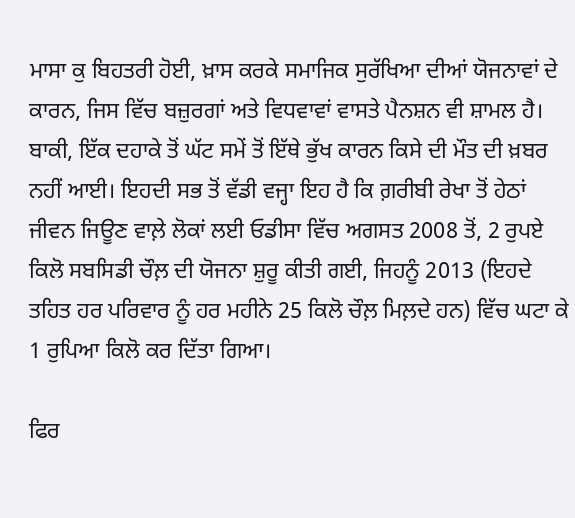ਮਾਸਾ ਕੁ ਬਿਹਤਰੀ ਹੋਈ, ਖ਼ਾਸ ਕਰਕੇ ਸਮਾਜਿਕ ਸੁਰੱਖਿਆ ਦੀਆਂ ਯੋਜਨਾਵਾਂ ਦੇ ਕਾਰਨ, ਜਿਸ ਵਿੱਚ ਬਜ਼ੁਰਗਾਂ ਅਤੇ ਵਿਧਵਾਵਾਂ ਵਾਸਤੇ ਪੈਨਸ਼ਨ ਵੀ ਸ਼ਾਮਲ ਹੈ। ਬਾਕੀ, ਇੱਕ ਦਹਾਕੇ ਤੋਂ ਘੱਟ ਸਮੇਂ ਤੋਂ ਇੱਥੇ ਭੁੱਖ ਕਾਰਨ ਕਿਸੇ ਦੀ ਮੌਤ ਦੀ ਖ਼ਬਰ ਨਹੀਂ ਆਈ। ਇਹਦੀ ਸਭ ਤੋਂ ਵੱਡੀ ਵਜ੍ਹਾ ਇਹ ਹੈ ਕਿ ਗ਼ਰੀਬੀ ਰੇਖਾ ਤੋਂ ਹੇਠਾਂ ਜੀਵਨ ਜਿਊਣ ਵਾਲ਼ੇ ਲੋਕਾਂ ਲਈ ਓਡੀਸਾ ਵਿੱਚ ਅਗਸਤ 2008 ਤੋਂ, 2 ਰੁਪਏ ਕਿਲੋ ਸਬਸਿਡੀ ਚੌਲ਼ ਦੀ ਯੋਜਨਾ ਸ਼ੁਰੂ ਕੀਤੀ ਗਈ, ਜਿਹਨੂੰ 2013 (ਇਹਦੇ ਤਹਿਤ ਹਰ ਪਰਿਵਾਰ ਨੂੰ ਹਰ ਮਹੀਨੇ 25 ਕਿਲੋ ਚੌਲ਼ ਮਿਲ਼ਦੇ ਹਨ) ਵਿੱਚ ਘਟਾ ਕੇ 1 ਰੁਪਿਆ ਕਿਲੋ ਕਰ ਦਿੱਤਾ ਗਿਆ।

ਫਿਰ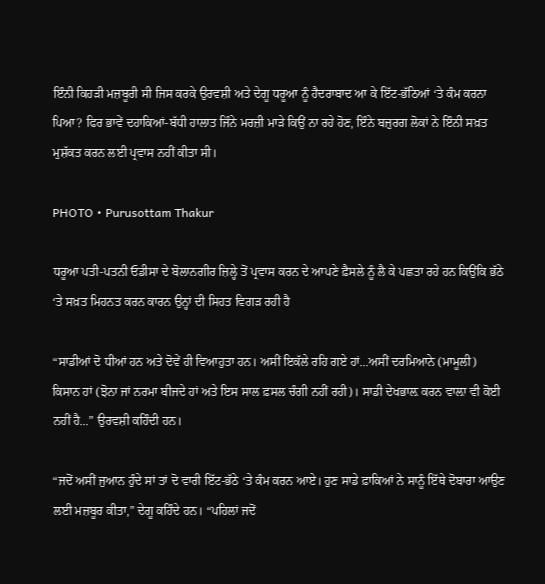ਇੰਨੀ ਕਿਹੜੀ ਮਜ਼ਬੂਰੀ ਸੀ ਜਿਸ ਕਰਕੇ ਉਰਵਸ਼ੀ ਅਤੇ ਦੇਗੂ ਧਰੂਆ ਨੂੰ ਹੈਦਰਾਬਾਦ ਆ ਕੇ ਇੱਟ-ਭੱਠਿਆਂ ‘ਤੇ ਕੰਮ ਕਰਨਾ ਪਿਆ? ਫਿਰ ਭਾਵੇਂ ਦਹਾਕਿਆਂ-ਬੱਧੀ ਹਾਲਾਤ ਜਿੰਨੇ ਮਰਜ਼ੀ ਮਾੜੇ ਕਿਉਂ ਨਾ ਰਹੇ ਹੋਣ, ਇੰਨੇ ਬਜ਼ੁਰਗ ਲੋਕਾਂ ਨੇ ਇੰਨੀ ਸਖ਼ਤ ਮੁਸ਼ੱਕਤ ਕਰਨ ਲਈ ਪ੍ਰਵਾਸ ਨਹੀਂ ਕੀਤਾ ਸੀ।

PHOTO • Purusottam Thakur

ਧਰੂਆ ਪਤੀ-ਪਤਨੀ ਓਡੀਸਾ ਦੇ ਬੋਲਾਨਗੀਰ ਜ਼ਿਲ੍ਹੇ ਤੋਂ ਪ੍ਰਵਾਸ ਕਰਨ ਦੇ ਆਪਣੇ ਫ਼ੈਸਲੇ ਨੂੰ ਲੈ ਕੇ ਪਛਤਾ ਰਹੇ ਹਨ ਕਿਉਂਕਿ ਭੱਠੇ ‘ਤੇ ਸਖ਼ਤ ਮਿਹਨਤ ਕਰਨ ਕਾਰਨ ਉਨ੍ਹਾਂ ਦੀ ਸਿਹਤ ਵਿਗੜ ਰਹੀ ਹੈ

“ਸਾਡੀਆਂ ਦੋ ਧੀਆਂ ਹਨ ਅਤੇ ਦੋਵੇਂ ਹੀ ਵਿਆਹੁਤਾ ਹਨ। ਅਸੀਂ ਇਕੱਲੇ ਰਹਿ ਗਏ ਹਾਂ...ਅਸੀਂ ਦਰਮਿਆਨੇ (ਮਾਮੂਲੀ) ਕਿਸਾਨ ਹਾਂ (ਝੋਨਾ ਜਾਂ ਨਰਮਾ ਬੀਜਦੇ ਹਾਂ ਅਤੇ ਇਸ ਸਾਲ ਫ਼ਸਲ ਚੰਗੀ ਨਹੀਂ ਰਹੀ)। ਸਾਡੀ ਦੇਖਭਾਲ਼ ਕਰਨ ਵਾਲ਼ਾ ਵੀ ਕੋਈ ਨਹੀਂ ਹੈ...” ਉਰਵਸ਼ੀ ਕਹਿੰਦੀ ਹਨ।

“ਜਦੋਂ ਅਸੀਂ ਜੁਆਨ ਹੁੰਦੇ ਸਾਂ ਤਾਂ ਦੋ ਵਾਰੀ ਇੱਟ-ਭੱਠੇ ‘ਤੇ ਕੰਮ ਕਰਨ ਆਏ। ਹੁਣ ਸਾਡੇ ਫ਼ਾਕਿਆਂ ਨੇ ਸਾਨੂੰ ਇੱਥੇ ਦੋਬਾਰਾ ਆਉਣ ਲਈ ਮਜ਼ਬੂਰ ਕੀਤਾ,” ਦੇਗੂ ਕਹਿੰਦੇ ਹਨ। “ਪਹਿਲਾਂ ਜਦੋਂ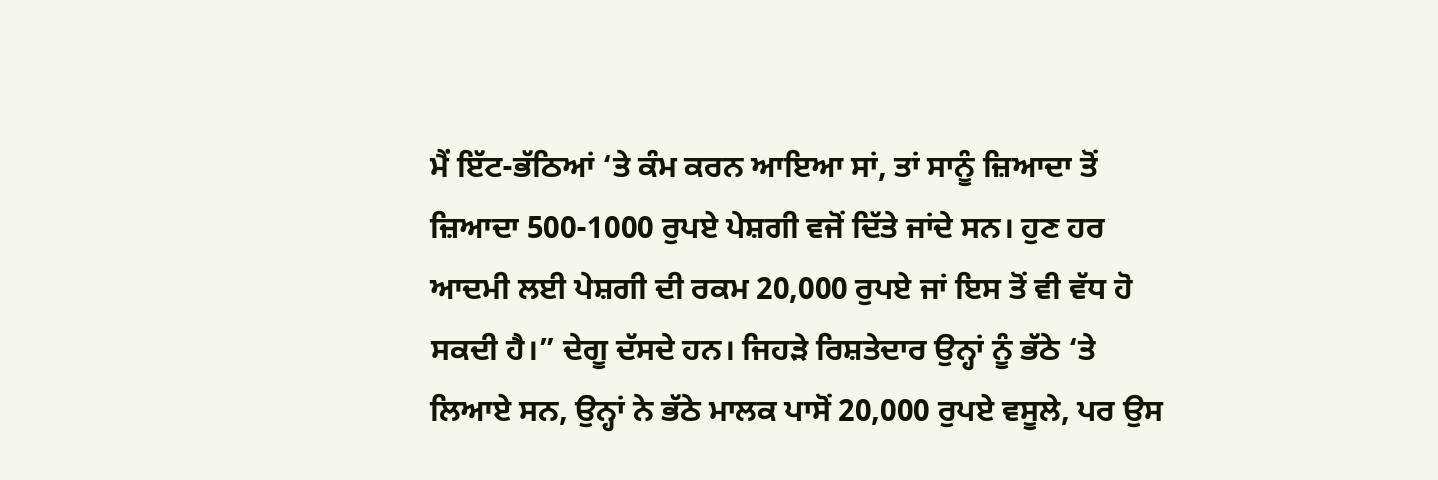ਮੈਂ ਇੱਟ-ਭੱਠਿਆਂ ‘ਤੇ ਕੰਮ ਕਰਨ ਆਇਆ ਸਾਂ, ਤਾਂ ਸਾਨੂੰ ਜ਼ਿਆਦਾ ਤੋਂ ਜ਼ਿਆਦਾ 500-1000 ਰੁਪਏ ਪੇਸ਼ਗੀ ਵਜੋਂ ਦਿੱਤੇ ਜਾਂਦੇ ਸਨ। ਹੁਣ ਹਰ ਆਦਮੀ ਲਈ ਪੇਸ਼ਗੀ ਦੀ ਰਕਮ 20,000 ਰੁਪਏ ਜਾਂ ਇਸ ਤੋਂ ਵੀ ਵੱਧ ਹੋ ਸਕਦੀ ਹੈ।” ਦੇਗੂ ਦੱਸਦੇ ਹਨ। ਜਿਹੜੇ ਰਿਸ਼ਤੇਦਾਰ ਉਨ੍ਹਾਂ ਨੂੰ ਭੱਠੇ ‘ਤੇ ਲਿਆਏ ਸਨ, ਉਨ੍ਹਾਂ ਨੇ ਭੱਠੇ ਮਾਲਕ ਪਾਸੋਂ 20,000 ਰੁਪਏ ਵਸੂਲੇ, ਪਰ ਉਸ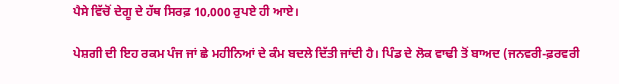ਪੈਸੇ ਵਿੱਚੋਂ ਦੇਗੂ ਦੇ ਹੱਥ ਸਿਰਫ਼ 10,000 ਰੁਪਏ ਹੀ ਆਏ।

ਪੇਸ਼ਗੀ ਦੀ ਇਹ ਰਕਮ ਪੰਜ ਜਾਂ ਛੇ ਮਹੀਨਿਆਂ ਦੇ ਕੰਮ ਬਦਲੇ ਦਿੱਤੀ ਜਾਂਦੀ ਹੈ। ਪਿੰਡ ਦੇ ਲੋਕ ਵਾਢੀ ਤੋਂ ਬਾਅਦ (ਜਨਵਰੀ-ਫ਼ਰਵਰੀ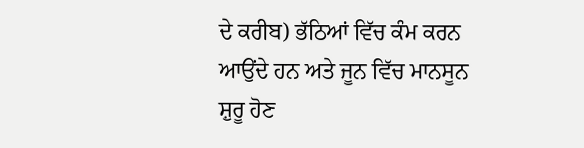ਦੇ ਕਰੀਬ) ਭੱਠਿਆਂ ਵਿੱਚ ਕੰਮ ਕਰਨ ਆਉਂਦੇ ਹਨ ਅਤੇ ਜੂਨ ਵਿੱਚ ਮਾਨਸੂਨ ਸ਼ੁਰੂ ਹੋਣ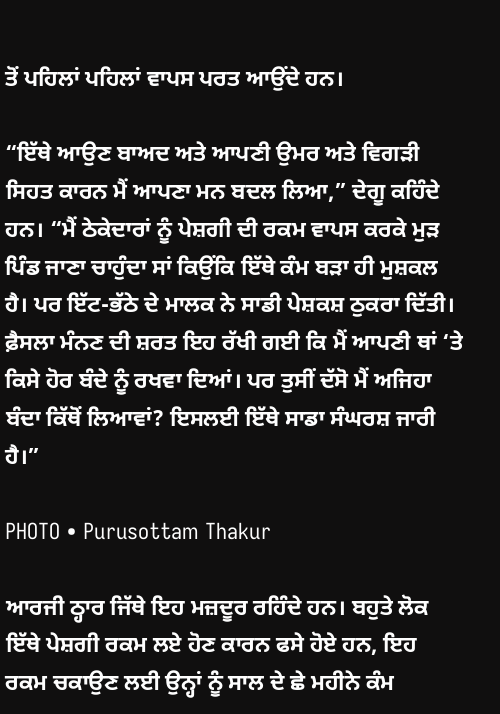ਤੋਂ ਪਹਿਲਾਂ ਪਹਿਲਾਂ ਵਾਪਸ ਪਰਤ ਆਉਂਦੇ ਹਨ।

“ਇੱਥੇ ਆਉਣ ਬਾਅਦ ਅਤੇ ਆਪਣੀ ਉਮਰ ਅਤੇ ਵਿਗੜੀ ਸਿਹਤ ਕਾਰਨ ਮੈਂ ਆਪਣਾ ਮਨ ਬਦਲ ਲਿਆ,” ਦੇਗੂ ਕਹਿੰਦੇ ਹਨ। “ਮੈਂ ਠੇਕੇਦਾਰਾਂ ਨੂੰ ਪੇਸ਼ਗੀ ਦੀ ਰਕਮ ਵਾਪਸ ਕਰਕੇ ਮੁੜ ਪਿੰਡ ਜਾਣਾ ਚਾਹੁੰਦਾ ਸਾਂ ਕਿਉਂਕਿ ਇੱਥੇ ਕੰਮ ਬੜਾ ਹੀ ਮੁਸ਼ਕਲ ਹੈ। ਪਰ ਇੱਟ-ਭੱਠੇ ਦੇ ਮਾਲਕ ਨੇ ਸਾਡੀ ਪੇਸ਼ਕਸ਼ ਠੁਕਰਾ ਦਿੱਤੀ। ਫ਼ੈਸਲਾ ਮੰਨਣ ਦੀ ਸ਼ਰਤ ਇਹ ਰੱਖੀ ਗਈ ਕਿ ਮੈਂ ਆਪਣੀ ਥਾਂ ‘ਤੇ ਕਿਸੇ ਹੋਰ ਬੰਦੇ ਨੂੰ ਰਖਵਾ ਦਿਆਂ। ਪਰ ਤੁਸੀਂ ਦੱਸੋ ਮੈਂ ਅਜਿਹਾ ਬੰਦਾ ਕਿੱਥੋਂ ਲਿਆਵਾਂ? ਇਸਲਈ ਇੱਥੇ ਸਾਡਾ ਸੰਘਰਸ਼ ਜਾਰੀ ਹੈ।”

PHOTO • Purusottam Thakur

ਆਰਜੀ ਠ੍ਹਾਰ ਜਿੱਥੇ ਇਹ ਮਜ਼ਦੂਰ ਰਹਿੰਦੇ ਹਨ। ਬਹੁਤੇ ਲੋਕ ਇੱਥੇ ਪੇਸ਼ਗੀ ਰਕਮ ਲਏ ਹੋਣ ਕਾਰਨ ਫਸੇ ਹੋਏ ਹਨ, ਇਹ ਰਕਮ ਚਕਾਉਣ ਲਈ ਉਨ੍ਹਾਂ ਨੂੰ ਸਾਲ ਦੇ ਛੇ ਮਹੀਨੇ ਕੰਮ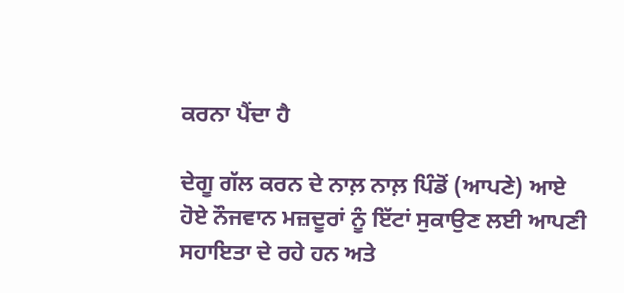ਕਰਨਾ ਪੈਂਦਾ ਹੈ

ਦੇਗੂ ਗੱਲ ਕਰਨ ਦੇ ਨਾਲ਼ ਨਾਲ਼ ਪਿੰਡੋਂ (ਆਪਣੇ) ਆਏ ਹੋਏ ਨੌਜਵਾਨ ਮਜ਼ਦੂਰਾਂ ਨੂੰ ਇੱਟਾਂ ਸੁਕਾਉਣ ਲਈ ਆਪਣੀ ਸਹਾਇਤਾ ਦੇ ਰਹੇ ਹਨ ਅਤੇ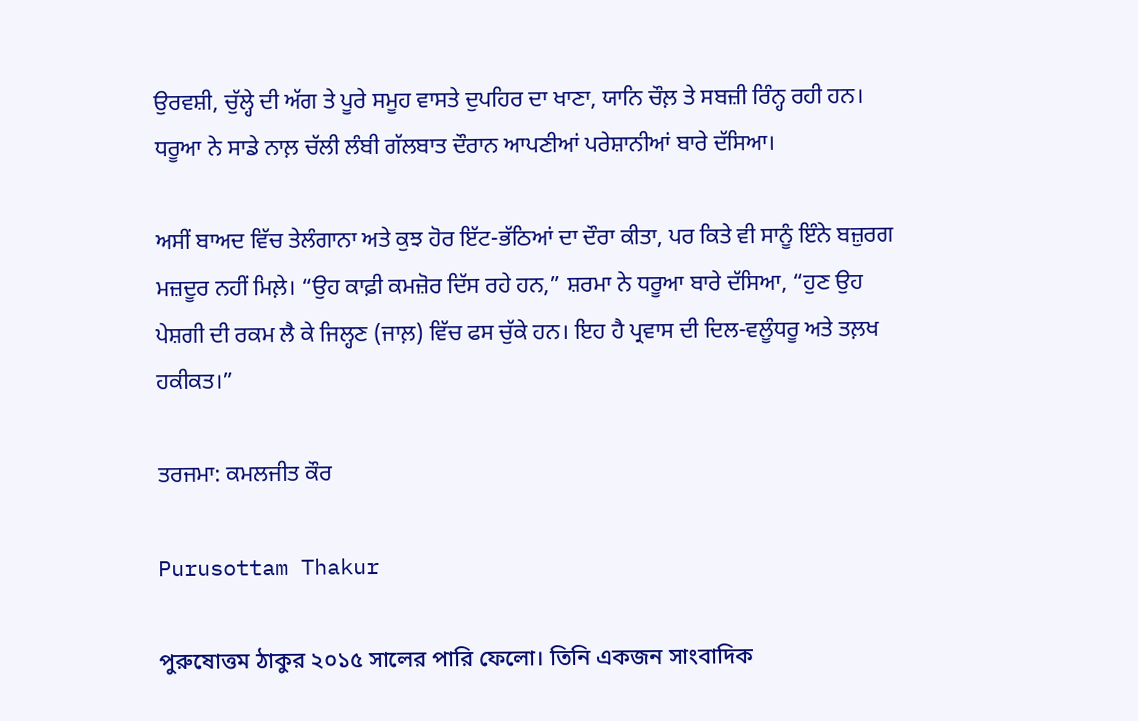ਉਰਵਸ਼ੀ, ਚੁੱਲ੍ਹੇ ਦੀ ਅੱਗ ਤੇ ਪੂਰੇ ਸਮੂਹ ਵਾਸਤੇ ਦੁਪਹਿਰ ਦਾ ਖਾਣਾ, ਯਾਨਿ ਚੌਲ਼ ਤੇ ਸਬਜ਼ੀ ਰਿੰਨ੍ਹ ਰਹੀ ਹਨ। ਧਰੂਆ ਨੇ ਸਾਡੇ ਨਾਲ਼ ਚੱਲੀ ਲੰਬੀ ਗੱਲਬਾਤ ਦੌਰਾਨ ਆਪਣੀਆਂ ਪਰੇਸ਼ਾਨੀਆਂ ਬਾਰੇ ਦੱਸਿਆ।

ਅਸੀਂ ਬਾਅਦ ਵਿੱਚ ਤੇਲੰਗਾਨਾ ਅਤੇ ਕੁਝ ਹੋਰ ਇੱਟ-ਭੱਠਿਆਂ ਦਾ ਦੌਰਾ ਕੀਤਾ, ਪਰ ਕਿਤੇ ਵੀ ਸਾਨੂੰ ਇੰਨੇ ਬਜ਼ੁਰਗ ਮਜ਼ਦੂਰ ਨਹੀਂ ਮਿਲ਼ੇ। “ਉਹ ਕਾਫ਼ੀ ਕਮਜ਼ੋਰ ਦਿੱਸ ਰਹੇ ਹਨ,” ਸ਼ਰਮਾ ਨੇ ਧਰੂਆ ਬਾਰੇ ਦੱਸਿਆ, “ਹੁਣ ਉਹ ਪੇਸ਼ਗੀ ਦੀ ਰਕਮ ਲੈ ਕੇ ਜਿਲ੍ਹਣ (ਜਾਲ਼) ਵਿੱਚ ਫਸ ਚੁੱਕੇ ਹਨ। ਇਹ ਹੈ ਪ੍ਰਵਾਸ ਦੀ ਦਿਲ-ਵਲੂੰਧਰੂ ਅਤੇ ਤਲ਼ਖ ਹਕੀਕਤ।”

ਤਰਜਮਾ: ਕਮਲਜੀਤ ਕੌਰ

Purusottam Thakur

পুরুষোত্তম ঠাকুর ২০১৫ সালের পারি ফেলো। তিনি একজন সাংবাদিক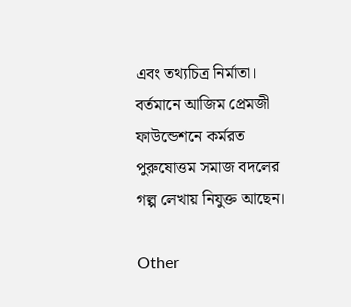এবং তথ্যচিত্র নির্মাতা। বর্তমানে আজিম প্রেমজী ফাউন্ডেশনে কর্মরত পুরুষোত্তম সমাজ বদলের গল্প লেখায় নিযুক্ত আছেন।

Other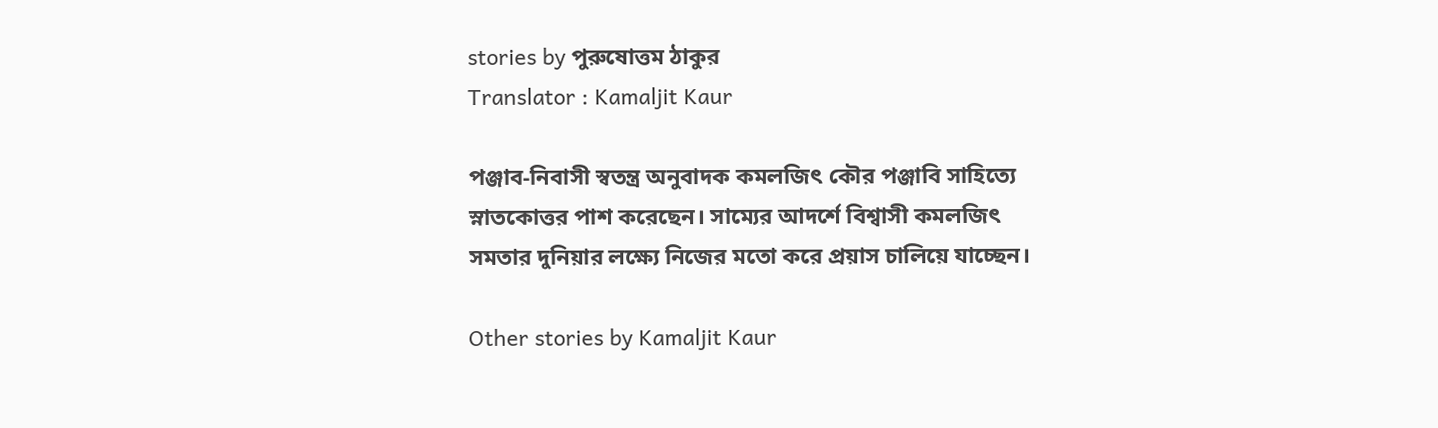stories by পুরুষোত্তম ঠাকুর
Translator : Kamaljit Kaur

পঞ্জাব-নিবাসী স্বতন্ত্র অনুবাদক কমলজিৎ কৌর পঞ্জাবি সাহিত্যে স্নাতকোত্তর পাশ করেছেন। সাম্যের আদর্শে বিশ্বাসী কমলজিৎ সমতার দুনিয়ার লক্ষ্যে নিজের মতো করে প্রয়াস চালিয়ে যাচ্ছেন।

Other stories by Kamaljit Kaur